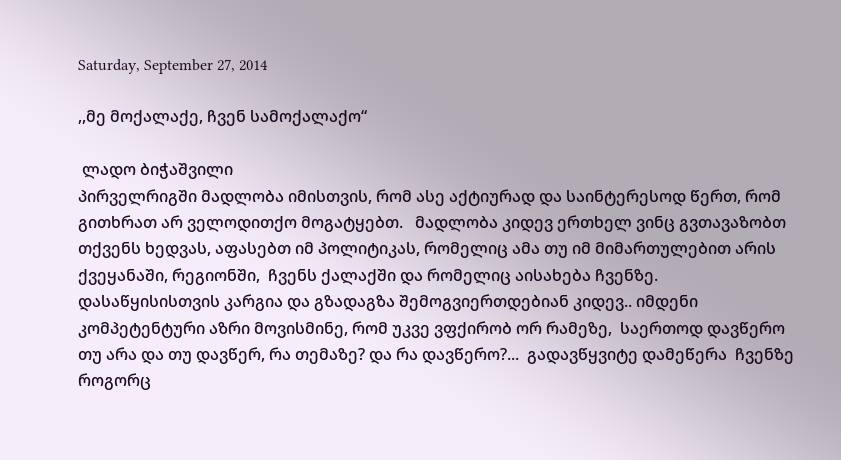Saturday, September 27, 2014

,,მე მოქალაქე, ჩვენ სამოქალაქო“

 ლადო ბიჭაშვილი
პირველრიგში მადლობა იმისთვის, რომ ასე აქტიურად და საინტერესოდ წერთ, რომ გითხრათ არ ველოდითქო მოგატყებთ.   მადლობა კიდევ ერთხელ ვინც გვთავაზობთ თქვენს ხედვას, აფასებთ იმ პოლიტიკას, რომელიც ამა თუ იმ მიმართულებით არის ქვეყანაში, რეგიონში,  ჩვენს ქალაქში და რომელიც აისახება ჩვენზე.  დასაწყისისთვის კარგია და გზადაგზა შემოგვიერთდებიან კიდევ.. იმდენი კომპეტენტური აზრი მოვისმინე, რომ უკვე ვფქირობ ორ რამეზე,  საერთოდ დავწერო თუ არა და თუ დავწერ, რა თემაზე? და რა დავწერო?...  გადავწყვიტე დამეწერა  ჩვენზე როგორც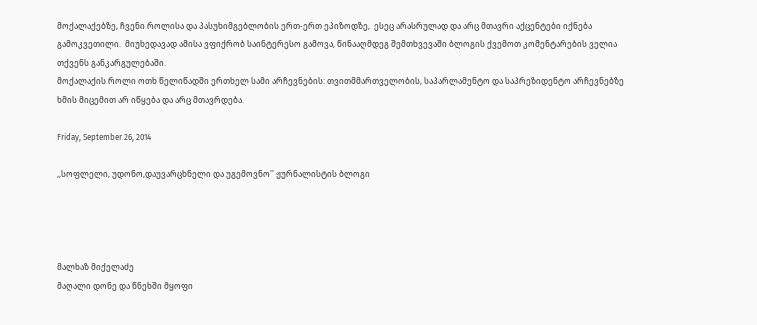მოქალაქებზე, ჩვენი როლისა და პასუხიმგებლობის ერთ-ერთ ეპიზოდზე,  ესეც არასრულად და არც მთავრი აქცენტები იქნება გამოკვეთილი.  მიუხედავად ამისა ვფიქრობ საინტერესო გამოვა, წინააღმდეგ შემთხვევაში ბლოგის ქვემოთ კომენტარების ველია თქვენს განკარგულებაში.
მოქალაქის როლი ოთხ წელიწადში ერთხელ სამი არჩევნების: თვითმმართველობის, საპარლამენტო და საპრეზიდენტო არჩევნებზე ხმის მიცემით არ იწყება და არც მთავრდება.

Friday, September 26, 2014

,,სოფლელი, უდონო,დაუვარცხნელი და უგემოვნო'' ჟურნალისტის ბლოგი




მალხაზ მიქელაძე
მაღალი დონე და წნეხში მყოფი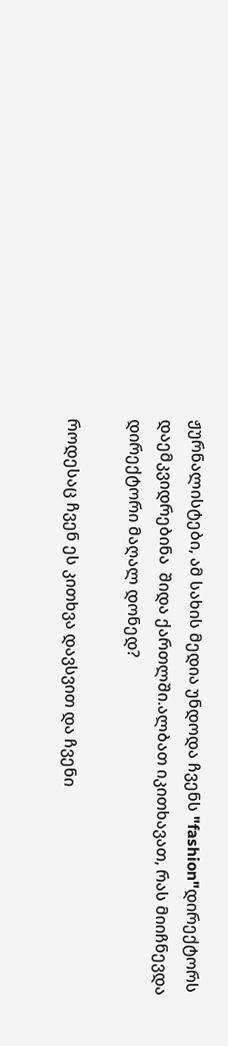ჟურნალისტები, ამ სახის მედია უნდოდა ჩვენს "fashion"დირექტორს დაემკვიდრებინა  შიდა ქართლში.ალბათ იკითხავათ, რას მიიჩნევდა დირექტორი მაღალ დონედ?

როდესაც ჩვენ ეს კითხვა დავსვით და ჩვენი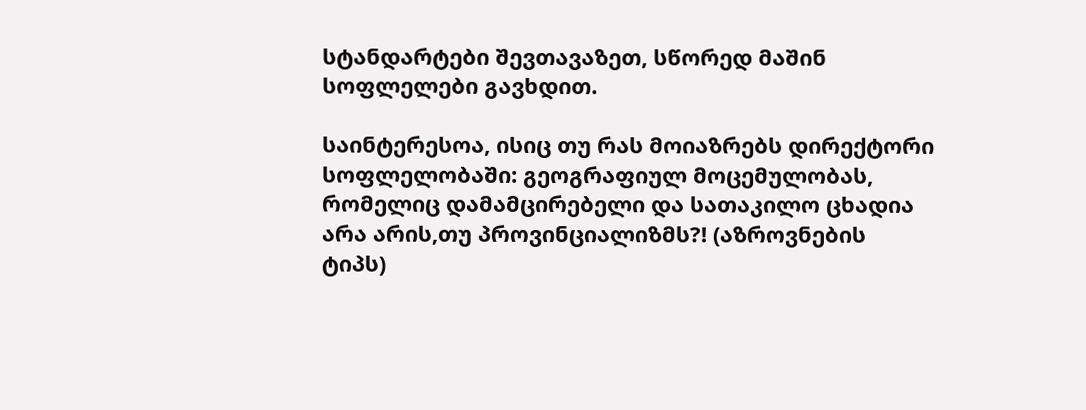სტანდარტები შევთავაზეთ, სწორედ მაშინ სოფლელები გავხდით.

საინტერესოა, ისიც თუ რას მოიაზრებს დირექტორი სოფლელობაში: გეოგრაფიულ მოცემულობას, რომელიც დამამცირებელი და სათაკილო ცხადია არა არის,თუ პროვინციალიზმს?! (აზროვნების ტიპს)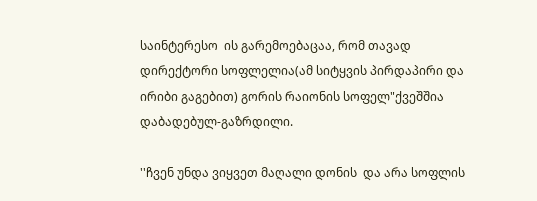საინტერესო  ის გარემოებაცაა, რომ თავად დირექტორი სოფლელია(ამ სიტყვის პირდაპირი და ირიბი გაგებით) გორის რაიონის სოფელ"ქვეშშია დაბადებულ-გაზრდილი.

''ჩვენ უნდა ვიყვეთ მაღალი დონის  და არა სოფლის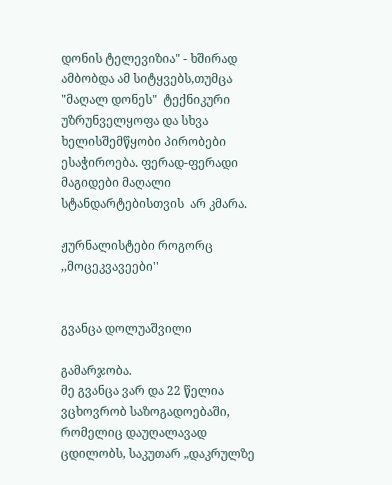დონის ტელევიზია" - ხშირად ამბობდა ამ სიტყვებს,თუმცა "მაღალ დონეს"  ტექნიკური უზრუნველყოფა და სხვა ხელისშემწყობი პირობები ესაჭიროება. ფერად-ფერადი მაგიდები მაღალი სტანდარტებისთვის  არ კმარა.

ჟურნალისტები როგორც ,,მოცეკვავეები''


გვანცა დოლუაშვილი

გამარჯობა.
მე გვანცა ვარ და 22 წელია ვცხოვრობ საზოგადოებაში, რომელიც დაუღალავად ცდილობს, საკუთარ „დაკრულზე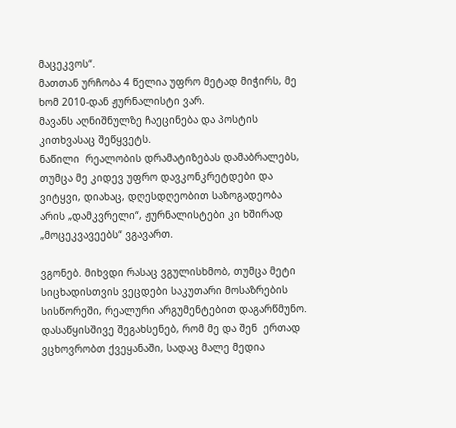მაცეკვოს“.
მათთან ურჩობა 4 წელია უფრო მეტად მიჭირს, მე ხომ 2010-დან ჟურნალისტი ვარ.
მავანს აღნიშნულზე ჩაეცინება და პოსტის კითხვასაც შეწყვეტს.
ნაწილი  რეალობის დრამატიზებას დამაბრალებს, თუმცა მე კიდევ უფრო დავკონკრეტდები და ვიტყვი, დიახაც, დღესდღეობით საზოგადეობა არის „დამკვრელი“, ჟურნალისტები კი ხშირად „მოცეკვავეებს“ ვგავართ.

ვგონებ. მიხვდი რასაც ვგულისხმობ, თუმცა მეტი სიცხადისთვის ვეცდები საკუთარი მოსაზრების სისწორეში, რეალური არგუმენტებით დაგარწმუნო.
დასაწყისშივე შეგახსენებ, რომ მე და შენ  ერთად ვცხოვრობთ ქვეყანაში, სადაც მალე მედია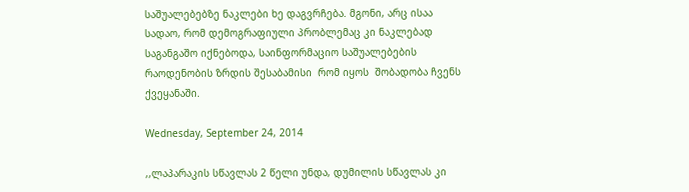საშუალებებზე ნაკლები ხე დაგვრჩება. მგონი, არც ისაა სადაო, რომ დემოგრაფიული პრობლემაც კი ნაკლებად საგანგაშო იქნებოდა, საინფორმაციო საშუალებების რაოდენობის ზრდის შესაბამისი  რომ იყოს  შობადობა ჩვენს  ქვეყანაში.

Wednesday, September 24, 2014

,,ლაპარაკის სწავლას 2 წელი უნდა, დუმილის სწავლას კი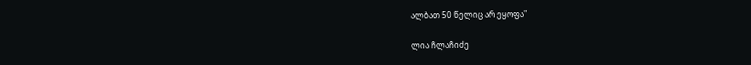ალბათ 50 წელიც არ ეყოფა"

ლია ჩლაჩიძე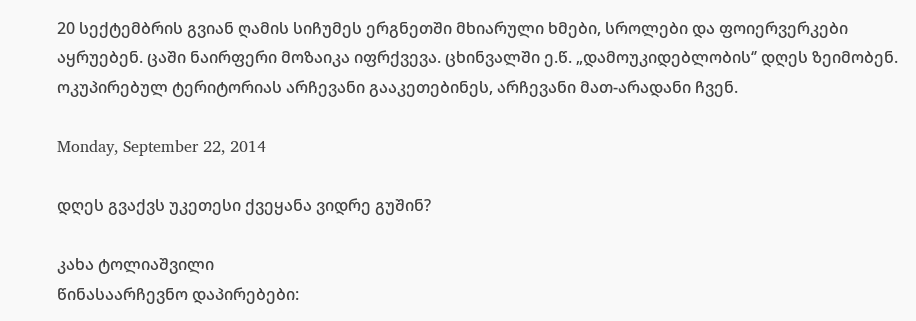20 სექტემბრის გვიან ღამის სიჩუმეს ერგნეთში მხიარული ხმები, სროლები და ფოიერვერკები აყრუებენ. ცაში ნაირფერი მოზაიკა იფრქვევა. ცხინვალში ე.წ. „დამოუკიდებლობის‘’ დღეს ზეიმობენ. ოკუპირებულ ტერიტორიას არჩევანი გააკეთებინეს, არჩევანი მათ-არადანი ჩვენ.

Monday, September 22, 2014

დღეს გვაქვს უკეთესი ქვეყანა ვიდრე გუშინ?

კახა ტოლიაშვილი
წინასაარჩევნო დაპირებები: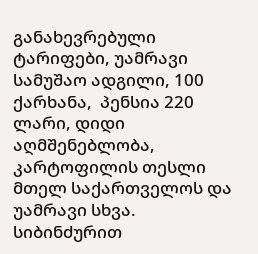განახევრებული ტარიფები, უამრავი სამუშაო ადგილი, 100 ქარხანა,  პენსია 220 ლარი, დიდი აღმშენებლობა, კარტოფილის თესლი მთელ საქართველოს და უამრავი სხვა. სიბინძურით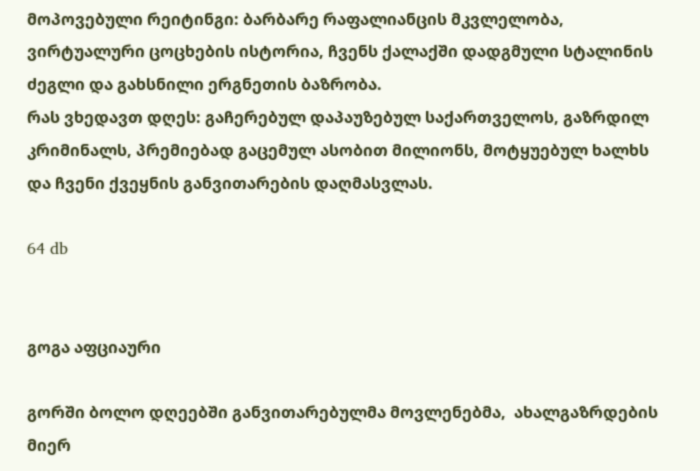მოპოვებული რეიტინგი: ბარბარე რაფალიანცის მკვლელობა, ვირტუალური ცოცხების ისტორია, ჩვენს ქალაქში დადგმული სტალინის ძეგლი და გახსნილი ერგნეთის ბაზრობა.
რას ვხედავთ დღეს: გაჩერებულ დაპაუზებულ საქართველოს, გაზრდილ კრიმინალს, პრემიებად გაცემულ ასობით მილიონს, მოტყუებულ ხალხს და ჩვენი ქვეყნის განვითარების დაღმასვლას.

64 db


გოგა აფციაური

გორში ბოლო დღეებში განვითარებულმა მოვლენებმა,  ახალგაზრდების მიერ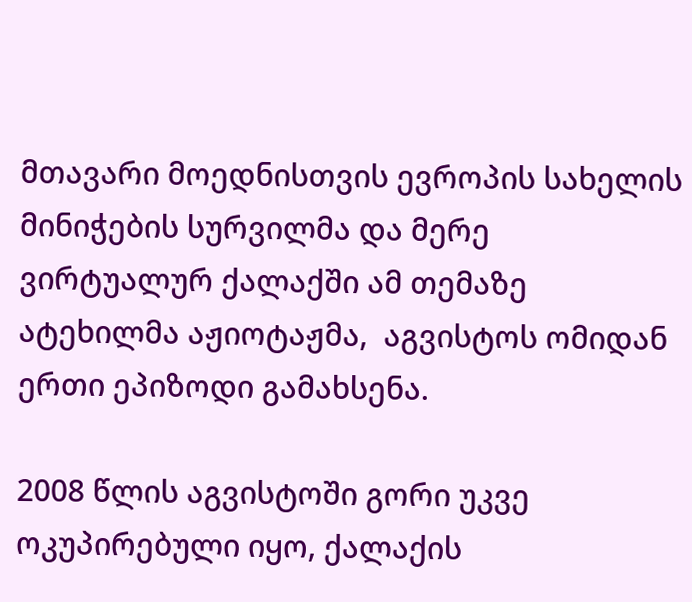მთავარი მოედნისთვის ევროპის სახელის მინიჭების სურვილმა და მერე ვირტუალურ ქალაქში ამ თემაზე ატეხილმა აჟიოტაჟმა,  აგვისტოს ომიდან ერთი ეპიზოდი გამახსენა.

2008 წლის აგვისტოში გორი უკვე ოკუპირებული იყო, ქალაქის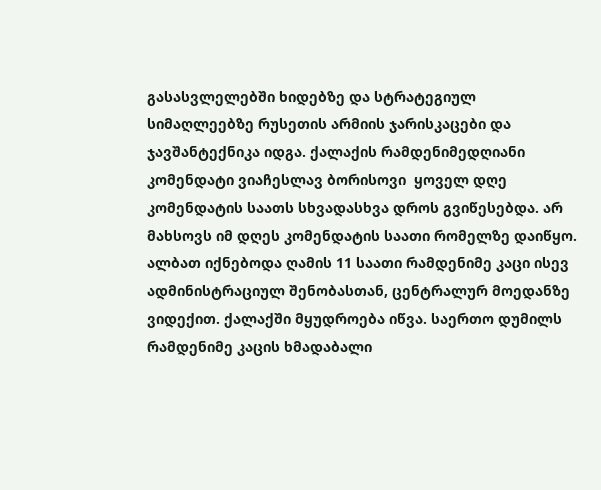გასასვლელებში ხიდებზე და სტრატეგიულ სიმაღლეებზე რუსეთის არმიის ჯარისკაცები და  ჯავშანტექნიკა იდგა. ქალაქის რამდენიმედღიანი კომენდატი ვიაჩესლავ ბორისოვი  ყოველ დღე კომენდატის საათს სხვადასხვა დროს გვიწესებდა. არ მახსოვს იმ დღეს კომენდატის საათი რომელზე დაიწყო. ალბათ იქნებოდა ღამის 11 საათი რამდენიმე კაცი ისევ ადმინისტრაციულ შენობასთან, ცენტრალურ მოედანზე ვიდექით. ქალაქში მყუდროება იწვა. საერთო დუმილს რამდენიმე კაცის ხმადაბალი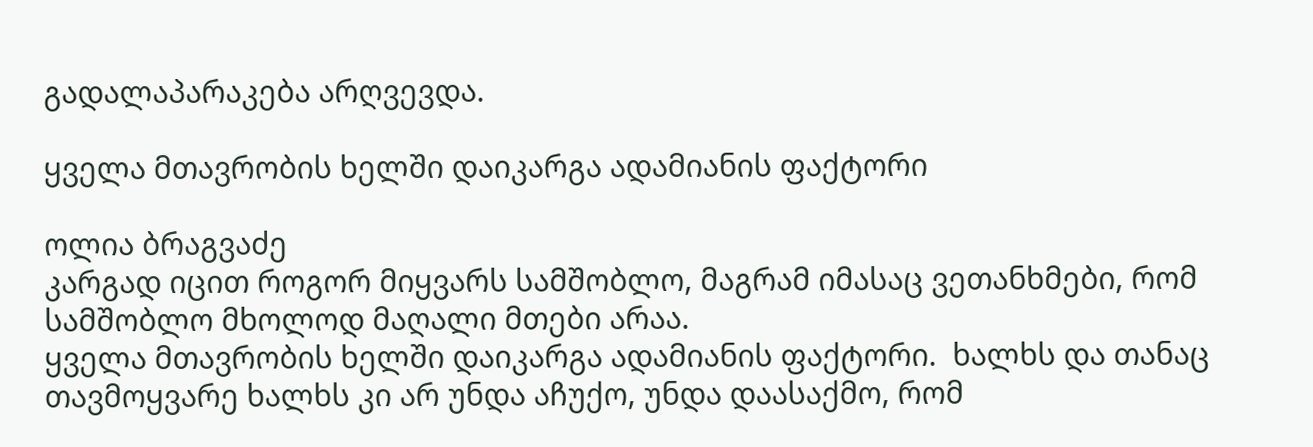გადალაპარაკება არღვევდა.

ყველა მთავრობის ხელში დაიკარგა ადამიანის ფაქტორი

ოლია ბრაგვაძე
კარგად იცით როგორ მიყვარს სამშობლო, მაგრამ იმასაც ვეთანხმები, რომ სამშობლო მხოლოდ მაღალი მთები არაა.
ყველა მთავრობის ხელში დაიკარგა ადამიანის ფაქტორი.  ხალხს და თანაც თავმოყვარე ხალხს კი არ უნდა აჩუქო, უნდა დაასაქმო, რომ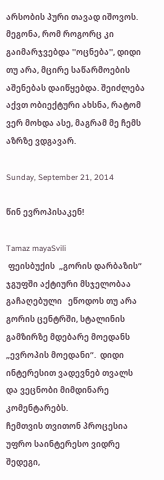არსობის პური თავად იშოვოს. მეგონა, რომ როგორც კი გაიმარჯვებდა ''ოცნება'', დიდი თუ არა, მცირე საწარმოების აშენებას დაიწყებდა. შეიძლება აქვთ ობიექტური ახსნა, რატომ ვერ მოხდა ასე, მაგრამ მე ჩემს აზრზე ვდგავარ.

Sunday, September 21, 2014

წინ ევროპისაკენ!

Tamaz mayaSvili
 ფეისბუქის  „გორის დარბაზის“ ჯგუფში აქტიური მსჯელობაა გაჩაღებული   ეწოდოს თუ არა  გორის ცენტრში, სტალინის გამზირზე მდებარე მოედანს „ევროპის მოედანი“.  დიდი ინტერესით ვადევნებ თვალს და ვეცნობი მიმდინარე კომენტარებს.
ჩემთვის თვითონ პროცესია უფრო საინტერესო ვიდრე შედეგი,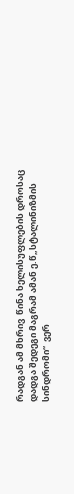რადგან ამ მხრივ  წინა ხელისუფლების დროსაც დადგა შედეგი მაგრამ ამან ე.წ„სტალინიზმის სინდრომი“  ვერ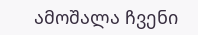ამოშალა ჩვენი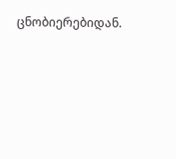ცნობიერებიდან.